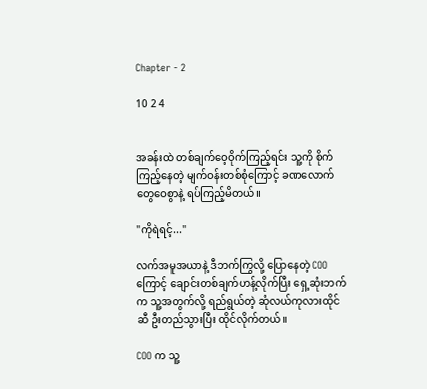Chapter - 2

10 2 4


အခန်းထဲ တစ်ချက်ဝေ့ဝိုက်ကြည့်ရင်း သူ့ကို စိုက်ကြည့်နေတဲ့ မျက်ဝန်းတစ်စုံကြောင့် ခဏလောက် တွေဝေစွာနဲ့ ရပ်ကြည့်မိတယ်။

"ကိုရဲရင့်..."

လက်အမူအယာနဲ့ ဒီဘက်ကြွလို့ ပြောနေတဲ့ COO ကြောင့် ချောင်းတစ်ချက်ဟန့်လိုက်ပြီး ရှေ့ဆုံးဘက်က သူ့အတွက်လို့ ရည်ရွယ်တဲ့ ဆုံလယ်ကုလားထိုင်ဆီ ဦးတည်သွားပြီး ထိုင်လိုက်တယ်။

COO က သူ့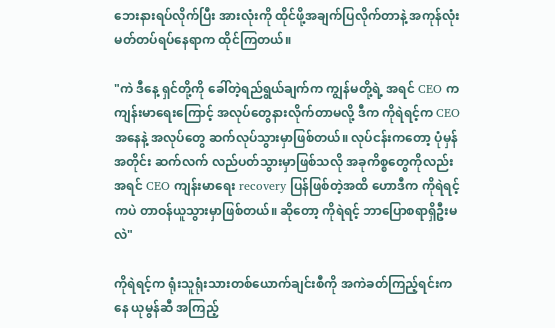ဘေးနားရပ်လိုက်ပြီး အားလုံးကို ထိုင်ဖို့အချက်ပြလိုက်တာနဲ့ အကုန်လုံး မတ်တပ်ရပ်နေရာက ထိုင်ကြတယ်။

"ကဲ ဒီနေ့ ရှင်တို့ကို ခေါ်တဲ့ရည်ရွယ်ချက်က ကျွန်မတို့ရဲ့ အရင် CEO က ကျန်းမာရေးကြောင့် အလုပ်တွေနားလိုက်တာမလို့ ဒီက ကိုရဲရင့်က CEO အနေနဲ့ အလုပ်တွေ ဆက်လုပ်သွားမှာဖြစ်တယ်။ လုပ်ငန်းကတော့ ပုံမှန်အတိုင်း ဆက်လက် လည်ပတ်သွားမှာဖြစ်သလို အခုကိစ္စတွေကိုလည်း အရင် CEO ကျန်းမာရေး recovery ပြန်ဖြစ်တဲ့အထိ ဟောဒီက ကိုရဲရင့်ကပဲ တာဝန်ယူသွားမှာဖြစ်တယ်။ ဆိုတော့ ကိုရဲရင့် ဘာပြောစရာရှိဦးမလဲ"

ကိုရဲရင့်က ရုံးသူရုံးသားတစ်ယောက်ချင်းစီကို အကဲခတ်ကြည့်ရင်းကနေ ယုမွန်ဆီ အကြည့်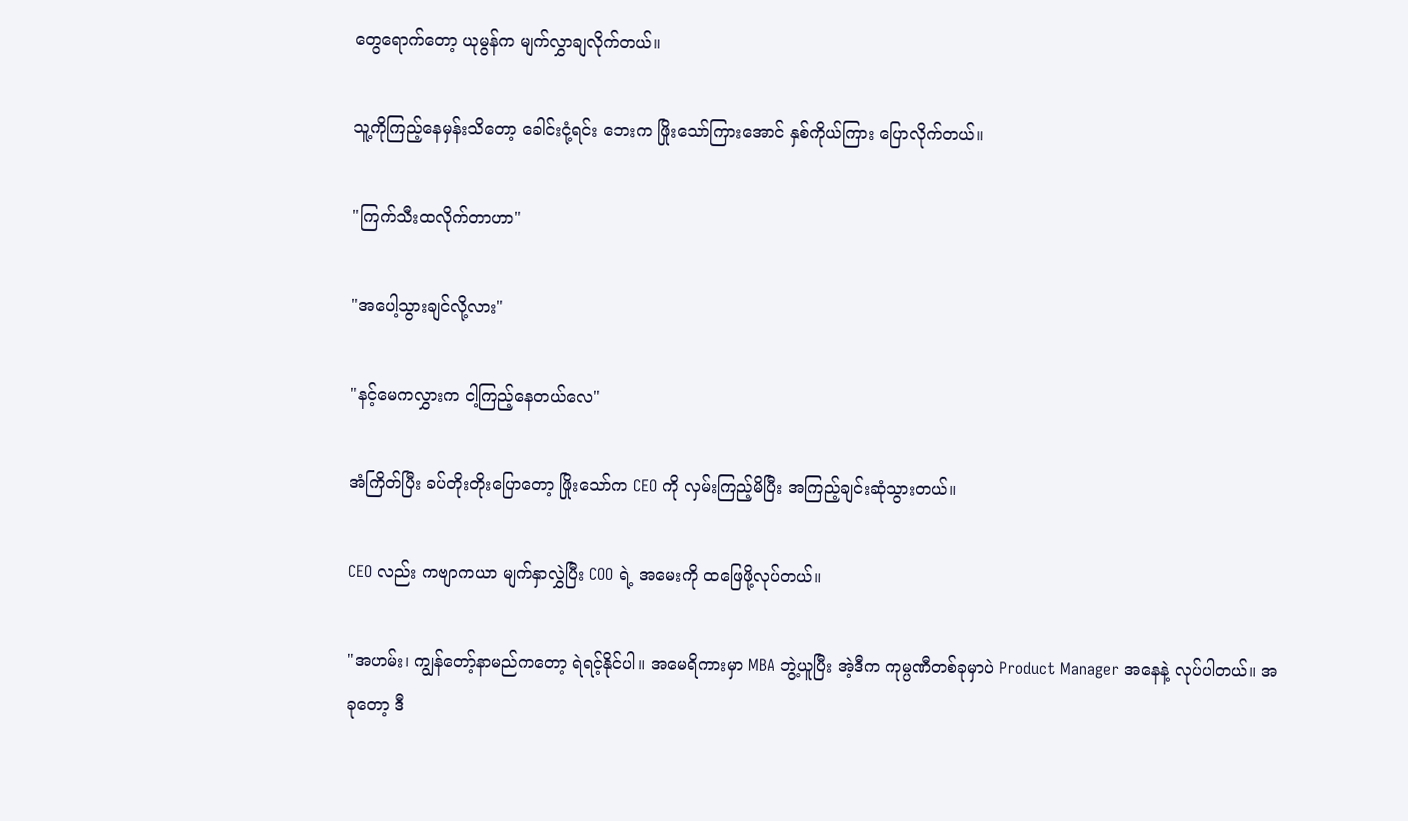တွေရောက်တော့ ယုမွန်က မျက်လွှာချလိုက်တယ်။

သူ့ကိုကြည့်နေမှန်းသိတော့ ခေါင်းငုံ့ရင်း ဘေးက ဖြိုးသော်ကြားအောင် နှစ်ကိုယ်ကြား ပြောလိုက်တယ်။

"ကြက်သီးထလိုက်တာဟာ"

"အပေါ့သွားချင်လို့လား"

"နင့်မေကလွှားက ငါ့ကြည့်နေတယ်လေ"

အံကြိတ်ပြီး ခပ်တိုးတိုးပြောတော့ ဖြိုးသော်က CEO ကို လှမ်းကြည့်မိပြီး အကြည့်ချင်းဆုံသွားတယ်။

CEO လည်း ကဗျာကယာ မျက်နှာလွှဲပြီး COO ရဲ့ အမေးကို ထဖြေဖို့လုပ်တယ်။

"အဟမ်း၊ ကျွန်တော့်နာမည်ကတော့ ရဲရင့်နိုင်ပါ။ အမေရိကားမှာ MBA ဘွဲ့ယူပြီး အဲ့ဒီက ကုမ္ပဏီတစ်ခုမှာပဲ Product Manager အနေနဲ့ လုပ်ပါတယ်။ အခုတော့ ဒီ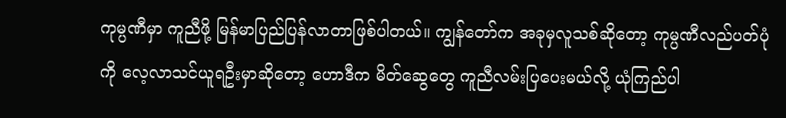ကုမ္ပဏီမှာ ကူညီဖို့ မြန်မာပြည်ပြန်လာတာဖြစ်ပါတယ်။ ကျွန်တော်က အခုမှလူသစ်ဆိုတော့ ကုမ္ပဏီလည်ပတ်ပုံကို လေ့လာသင်ယူရဦးမှာဆိုတော့ ဟောဒီက မိတ်ဆွေတွေ ကူညီလမ်းပြပေးမယ်လို့ ယုံကြည်ပါ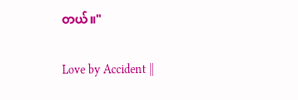တယ်။"

Love by Accident ||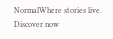NormalWhere stories live. Discover now